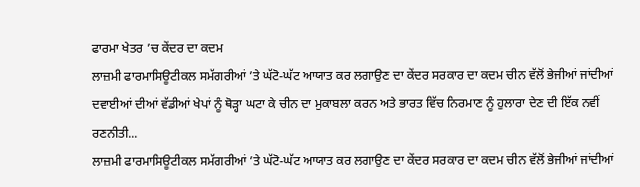ਫਾਰਮਾ ਖੇਤਰ ’ਚ ਕੇਂਦਰ ਦਾ ਕਦਮ
ਲਾਜ਼ਮੀ ਫਾਰਮਾਸਿਊਟੀਕਲ ਸਮੱਗਰੀਆਂ ’ਤੇ ਘੱਟੋ-ਘੱਟ ਆਯਾਤ ਕਰ ਲਗਾਉਣ ਦਾ ਕੇਂਦਰ ਸਰਕਾਰ ਦਾ ਕਦਮ ਚੀਨ ਵੱਲੋਂ ਭੇਜੀਆਂ ਜਾਂਦੀਆਂ ਦਵਾਈਆਂ ਦੀਆਂ ਵੱਡੀਆਂ ਖੇਪਾਂ ਨੂੰ ਥੋੜ੍ਹਾ ਘਟਾ ਕੇ ਚੀਨ ਦਾ ਮੁਕਾਬਲਾ ਕਰਨ ਅਤੇ ਭਾਰਤ ਵਿੱਚ ਨਿਰਮਾਣ ਨੂੰ ਹੁਲਾਰਾ ਦੇਣ ਦੀ ਇੱਕ ਨਵੀਂ ਰਣਨੀਤੀ...
ਲਾਜ਼ਮੀ ਫਾਰਮਾਸਿਊਟੀਕਲ ਸਮੱਗਰੀਆਂ ’ਤੇ ਘੱਟੋ-ਘੱਟ ਆਯਾਤ ਕਰ ਲਗਾਉਣ ਦਾ ਕੇਂਦਰ ਸਰਕਾਰ ਦਾ ਕਦਮ ਚੀਨ ਵੱਲੋਂ ਭੇਜੀਆਂ ਜਾਂਦੀਆਂ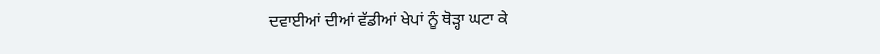ਦਵਾਈਆਂ ਦੀਆਂ ਵੱਡੀਆਂ ਖੇਪਾਂ ਨੂੰ ਥੋੜ੍ਹਾ ਘਟਾ ਕੇ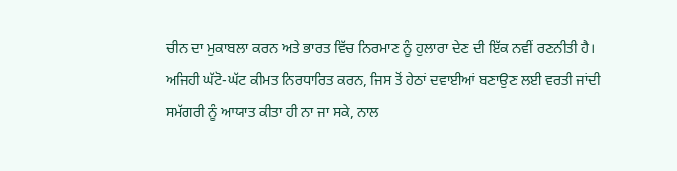ਚੀਨ ਦਾ ਮੁਕਾਬਲਾ ਕਰਨ ਅਤੇ ਭਾਰਤ ਵਿੱਚ ਨਿਰਮਾਣ ਨੂੰ ਹੁਲਾਰਾ ਦੇਣ ਦੀ ਇੱਕ ਨਵੀਂ ਰਣਨੀਤੀ ਹੈ। ਅਜਿਹੀ ਘੱਟੋ-ਘੱਟ ਕੀਮਤ ਨਿਰਧਾਰਿਤ ਕਰਨ, ਜਿਸ ਤੋਂ ਹੇਠਾਂ ਦਵਾਈਆਂ ਬਣਾਉਣ ਲਈ ਵਰਤੀ ਜਾਂਦੀ ਸਮੱਗਰੀ ਨੂੰ ਆਯਾਤ ਕੀਤਾ ਹੀ ਨਾ ਜਾ ਸਕੇ, ਨਾਲ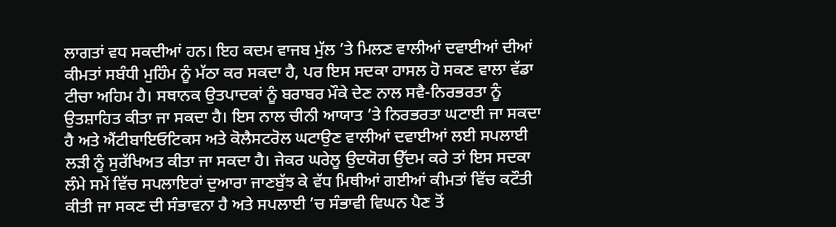ਲਾਗਤਾਂ ਵਧ ਸਕਦੀਆਂ ਹਨ। ਇਹ ਕਦਮ ਵਾਜਬ ਮੁੱਲ ’ਤੇ ਮਿਲਣ ਵਾਲੀਆਂ ਦਵਾਈਆਂ ਦੀਆਂ ਕੀਮਤਾਂ ਸਬੰਧੀ ਮੁਹਿੰਮ ਨੂੰ ਮੱਠਾ ਕਰ ਸਕਦਾ ਹੈ, ਪਰ ਇਸ ਸਦਕਾ ਹਾਸਲ ਹੋ ਸਕਣ ਵਾਲਾ ਵੱਡਾ ਟੀਚਾ ਅਹਿਮ ਹੈ। ਸਥਾਨਕ ਉਤਪਾਦਕਾਂ ਨੂੰ ਬਰਾਬਰ ਮੌਕੇ ਦੇਣ ਨਾਲ ਸਵੈ-ਨਿਰਭਰਤਾ ਨੂੰ ਉਤਸ਼ਾਹਿਤ ਕੀਤਾ ਜਾ ਸਕਦਾ ਹੈ। ਇਸ ਨਾਲ ਚੀਨੀ ਆਯਾਤ ’ਤੇ ਨਿਰਭਰਤਾ ਘਟਾਈ ਜਾ ਸਕਦਾ ਹੈ ਅਤੇ ਐਂਟੀਬਾਇਓਟਿਕਸ ਅਤੇ ਕੋਲੈਸਟਰੋਲ ਘਟਾਉਣ ਵਾਲੀਆਂ ਦਵਾਈਆਂ ਲਈ ਸਪਲਾਈ ਲੜੀ ਨੂੰ ਸੁਰੱਖਿਅਤ ਕੀਤਾ ਜਾ ਸਕਦਾ ਹੈ। ਜੇਕਰ ਘਰੇਲੂ ਉਦਯੋਗ ਉੱਦਮ ਕਰੇ ਤਾਂ ਇਸ ਸਦਕਾ ਲੰਮੇ ਸਮੇਂ ਵਿੱਚ ਸਪਲਾਇਰਾਂ ਦੁਆਰਾ ਜਾਣਬੁੱਝ ਕੇ ਵੱਧ ਮਿਥੀਆਂ ਗਈਆਂ ਕੀਮਤਾਂ ਵਿੱਚ ਕਟੌਤੀ ਕੀਤੀ ਜਾ ਸਕਣ ਦੀ ਸੰਭਾਵਨਾ ਹੈ ਅਤੇ ਸਪਲਾਈ ’ਚ ਸੰਭਾਵੀ ਵਿਘਨ ਪੈਣ ਤੋਂ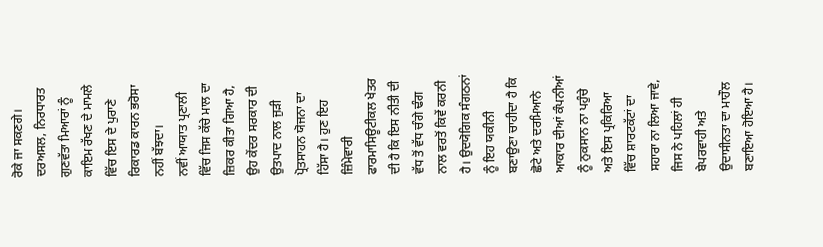ਰੋਕੇ ਜਾ ਸਕਣਗੇ। ਦਰਅਸਲ, ਨਿਰਧਾਰਤ ਗੁਣਵੱਤਾ ਮਿਆਰਾਂ ਨੂੰ ਕਾਇਮ ਰੱਖਣ ਦੇ ਮਾਮਲੇ ਵਿੱਚ ਇਸ ਦੇ ਪੁਰਾਣੇ ਰਿਕਾਰਡ ਕਾਰਨ ਭਰੋਸਾ ਨਹੀਂ ਬੱਝਦਾ।
ਨਵੀਂ ਆਯਾਤ ਪ੍ਰਣਾਲੀ ਵਿੱਚ ਜਿਸ ਕੱਚੇ ਮਾਲ ਦਾ ਜ਼ਿਕਰ ਕੀਤਾ ਗਿਆ ਹੈ, ਉਹ ਕੇਂਦਰ ਸਰਕਾਰ ਦੀ ਉਤਪਾਦ ਨਾਲ ਜੁੜੀ ਪ੍ਰੋਤਸਾਹਨ ਯੋਜਨਾ ਦਾ ਹਿੱਸਾ ਹੈ। ਹੁਣ ਇਹ ਜ਼ਿੰਮੇਵਾਰੀ ਫਾਰਮਾਸਿਊਟੀਕਲ ਖੇਤਰ ਦੀ ਹੈ ਕਿ ਇਸ ਨੀਤੀ ਦੀ ਵੱਧ ਤੋਂ ਵੱਧ ਚੰਗੇ ਢੰਗ ਨਾਲ ਵਰਤੋਂ ਕਿਵੇਂ ਕਰਨੀ ਹੈ। ਉਦਯੋਗਿਕ ਸੰਗਠਨਾਂ ਨੂੰ ਇਹ ਯਕੀਨੀ ਬਣਾਉਣਾ ਚਾਹੀਦਾ ਹੈ ਕਿ ਛੋਟੇ ਅਤੇ ਦਰਮਿਆਨੇ ਆਕਾਰ ਦੀਆਂ ਕੰਪਨੀਆਂ ਨੂੰ ਨੁਕਸਾਨ ਨਾ ਪਹੁੰਚੇ ਅਤੇ ਇਸ ਪ੍ਰਕਿਰਿਆ ਵਿੱਚ ਸ਼ਾਰਟਕੱਟਾਂ ਦਾ ਸਹਾਰਾ ਨਾ ਲਿਆ ਜਾਵੇ, ਜਿਸ ਨੇ ਪਹਿਲਾਂ ਹੀ ਬੇਪਰਵਾਹੀ ਅਤੇ ਉਦਾਸੀਨਤਾ ਦਾ ਮਾਹੌਲ ਬਣਾਇਆ ਹੋਇਆ ਹੈ।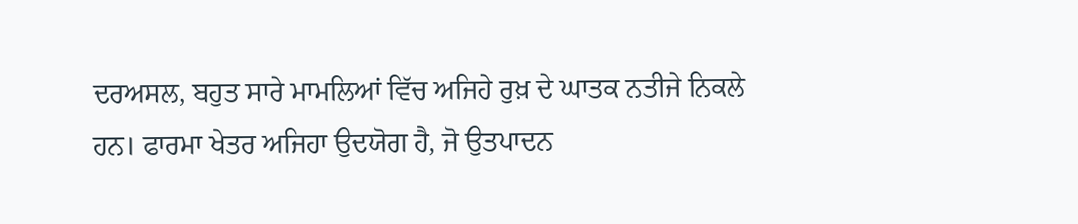ਦਰਅਸਲ, ਬਹੁਤ ਸਾਰੇ ਮਾਮਲਿਆਂ ਵਿੱਚ ਅਜਿਹੇ ਰੁਖ਼ ਦੇ ਘਾਤਕ ਨਤੀਜੇ ਨਿਕਲੇ ਹਨ। ਫਾਰਮਾ ਖੇਤਰ ਅਜਿਹਾ ਉਦਯੋਗ ਹੈ, ਜੋ ਉਤਪਾਦਨ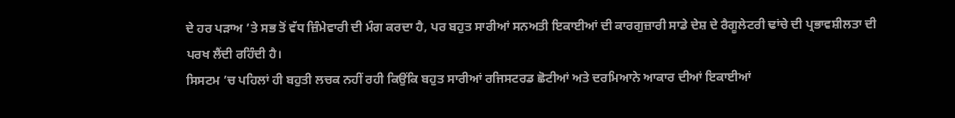ਦੇ ਹਰ ਪੜਾਅ ’ਤੇ ਸਭ ਤੋਂ ਵੱਧ ਜ਼ਿੰਮੇਵਾਰੀ ਦੀ ਮੰਗ ਕਰਦਾ ਹੈ, ਪਰ ਬਹੁਤ ਸਾਰੀਆਂ ਸਨਅਤੀ ਇਕਾਈਆਂ ਦੀ ਕਾਰਗੁਜ਼ਾਰੀ ਸਾਡੇ ਦੇਸ਼ ਦੇ ਰੈਗੂਲੇਟਰੀ ਢਾਂਚੇ ਦੀ ਪ੍ਰਭਾਵਸ਼ੀਲਤਾ ਦੀ ਪਰਖ ਲੈਂਦੀ ਰਹਿੰਦੀ ਹੈ।
ਸਿਸਟਮ ’ਚ ਪਹਿਲਾਂ ਹੀ ਬਹੁਤੀ ਲਚਕ ਨਹੀਂ ਰਹੀ ਕਿਉਂਕਿ ਬਹੁਤ ਸਾਰੀਆਂ ਰਜਿਸਟਰਡ ਛੋਟੀਆਂ ਅਤੇ ਦਰਮਿਆਨੇ ਆਕਾਰ ਦੀਆਂ ਇਕਾਈਆਂ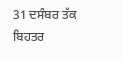31 ਦਸੰਬਰ ਤੱਕ ਬਿਹਤਰ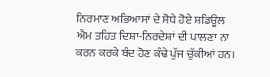ਨਿਰਮਾਣ ਅਭਿਆਸਾਂ ਦੇ ਸੋਧੇ ਹੋਏ ਸ਼ਡਿਊਲ ਐਮ ਤਹਿਤ ਦਿਸ਼ਾ-ਨਿਰਦੇਸ਼ਾਂ ਦੀ ਪਾਲਣਾ ਨਾ ਕਰਨ ਕਰਕੇ ਬੰਦ ਹੋਣ ਕੰਢੇ ਪੁੱਜ ਚੁੱਕੀਆਂ ਹਨ।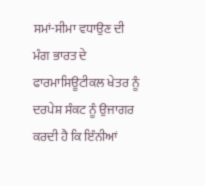ਸਮਾਂ-ਸੀਮਾ ਵਧਾਉਣ ਦੀ ਮੰਗ ਭਾਰਤ ਦੇ ਫਾਰਮਾਸਿਊਟੀਕਲ ਖੇਤਰ ਨੂੰ ਦਰਪੇਸ਼ ਸੰਕਟ ਨੂੰ ਉਜਾਗਰ ਕਰਦੀ ਹੈ ਕਿ ਇੰਨੀਆਂ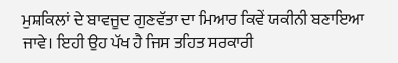ਮੁਸ਼ਕਿਲਾਂ ਦੇ ਬਾਵਜੂਦ ਗੁਣਵੱਤਾ ਦਾ ਮਿਆਰ ਕਿਵੇਂ ਯਕੀਨੀ ਬਣਾਇਆ ਜਾਵੇ। ਇਹੀ ਉਹ ਪੱਖ ਹੈ ਜਿਸ ਤਹਿਤ ਸਰਕਾਰੀ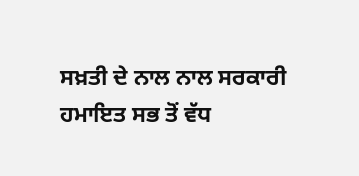ਸਖ਼ਤੀ ਦੇ ਨਾਲ ਨਾਲ ਸਰਕਾਰੀ ਹਮਾਇਤ ਸਭ ਤੋਂ ਵੱਧ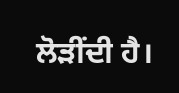ਲੋੜੀਂਦੀ ਹੈ।